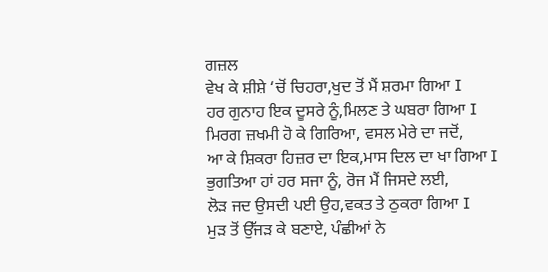ਗਜ਼ਲ
ਵੇਖ ਕੇ ਸ਼ੀਸ਼ੇ ‘ਚੋਂ ਚਿਹਰਾ,ਖੁਦ ਤੋਂ ਮੈਂ ਸ਼ਰਮਾ ਗਿਆ I
ਹਰ ਗੁਨਾਹ ਇਕ ਦੂਸਰੇ ਨੂੰ,ਮਿਲਣ ਤੇ ਘਬਰਾ ਗਿਆ I
ਮਿਰਗ ਜ਼ਖਮੀ ਹੋ ਕੇ ਗਿਰਿਆ, ਵਸਲ ਮੇਰੇ ਦਾ ਜਦੋਂ,
ਆ ਕੇ ਸ਼ਿਕਰਾ ਹਿਜ਼ਰ ਦਾ ਇਕ,ਮਾਸ ਦਿਲ ਦਾ ਖਾ ਗਿਆ I
ਭੁਗਤਿਆ ਹਾਂ ਹਰ ਸਜਾ ਨੂੰ, ਰੋਜ ਮੈਂ ਜਿਸਦੇ ਲਈ,
ਲੋੜ ਜਦ ਉਸਦੀ ਪਈ ਉਹ,ਵਕਤ ਤੇ ਠੁਕਰਾ ਗਿਆ I
ਮੁੜ ਤੋਂ ਉੱਜੜ ਕੇ ਬਣਾਏ, ਪੰਛੀਆਂ ਨੇ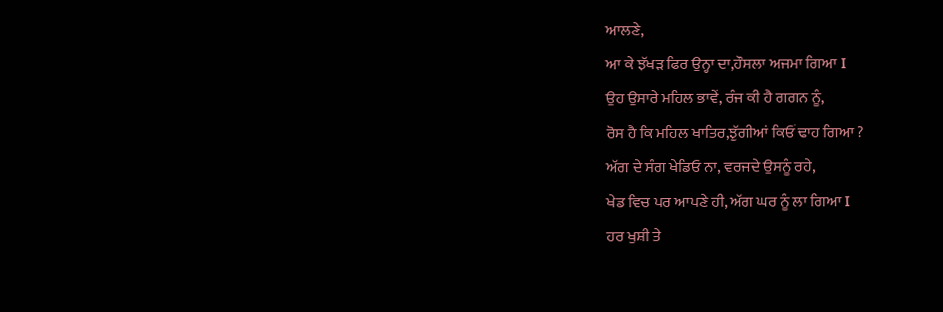ਆਲਣੇ,
ਆ ਕੇ ਝੱਖੜ ਫਿਰ ਉਨ੍ਹਾ ਦਾ,ਹੌਸਲਾ ਅਜਮਾ ਗਿਆ I
ਉਹ ਉਸਾਰੇ ਮਹਿਲ ਭਾਵੇਂ, ਰੰਜ ਕੀ ਹੈ ਗਗਨ ਨੂੰ,
ਰੋਸ ਹੈ ਕਿ ਮਹਿਲ ਖਾਤਿਰ,ਝੁੱਗੀਆਂ ਕਿਓਂ ਢਾਹ ਗਿਆ ?
ਅੱਗ ਦੇ ਸੰਗ ਖੇਡਿਓ ਨਾ, ਵਰਜਦੇ ਉਸਨੂੰ ਰਹੇ,
ਖੇਡ ਵਿਚ ਪਰ ਆਪਣੇ ਹੀ, ਅੱਗ ਘਰ ਨੂੰ ਲਾ ਗਿਆ I
ਹਰ ਖੁਸ਼ੀ ਤੇ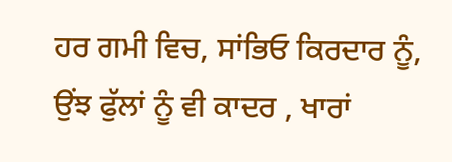ਹਰ ਗਮੀ ਵਿਚ, ਸਾਂਭਿਓ ਕਿਰਦਾਰ ਨੂੰ,
ਉਂਝ ਫੁੱਲਾਂ ਨੂੰ ਵੀ ਕਾਦਰ , ਖਾਰਾਂ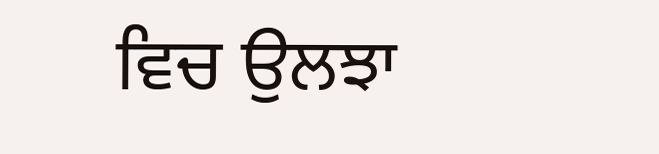ਵਿਚ ਉਲਝਾ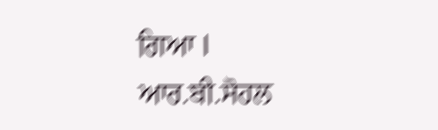ਗਿਆ I
ਆਰ.ਬੀ.ਸੋਹਲ